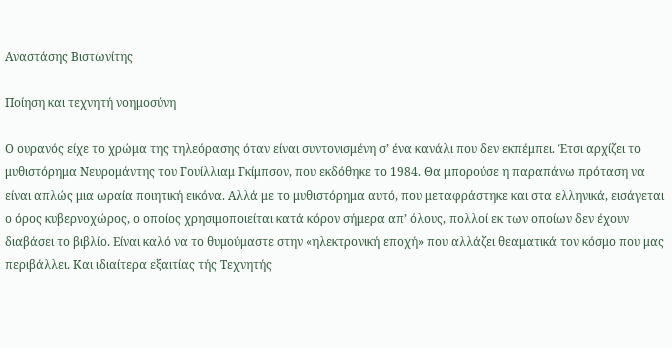Αναστάσης Βιστωνίτης

Ποίηση και τεχνητή νοημοσύνη

Ο ουρανός είχε το χρώμα της τηλεόρασης όταν είναι συντονισμένη σ’ ένα κανάλι που δεν εκπέμπει. Έτσι αρχίζει το μυθιστόρημα Νευρομάντης του Γουίλλιαμ Γκίμπσον, που εκδόθηκε το 1984. Θα μπορούσε η παραπάνω πρόταση να είναι απλώς μια ωραία ποιητική εικόνα. Αλλά με το μυθιστόρημα αυτό, που μεταφράστηκε και στα ελληνικά, εισάγεται ο όρος κυβερνοχώρος, ο οποίος χρησιμοποιείται κατά κόρον σήμερα απ’ όλους, πολλοί εκ των οποίων δεν έχουν διαβάσει το βιβλίο. Είναι καλό να το θυμούμαστε στην «ηλεκτρονική εποχή» που αλλάζει θεαματικά τον κόσμο που μας περιβάλλει. Και ιδιαίτερα εξαιτίας τής Τεχνητής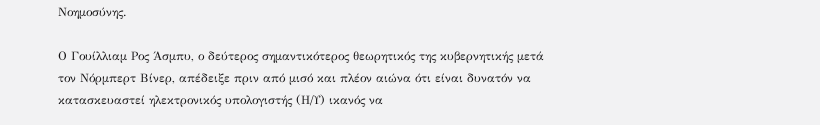Νοημοσύνης.

Ο Γουίλλιαμ Ρος Άσμπυ, ο δεύτερος σημαντικότερος θεωρητικός της κυβερνητικής μετά τον Νόρμπερτ Βίνερ, απέδειξε πριν από μισό και πλέον αιώνα ότι είναι δυνατόν να κατασκευαστεί ηλεκτρονικός υπολογιστής (Η/Υ) ικανός να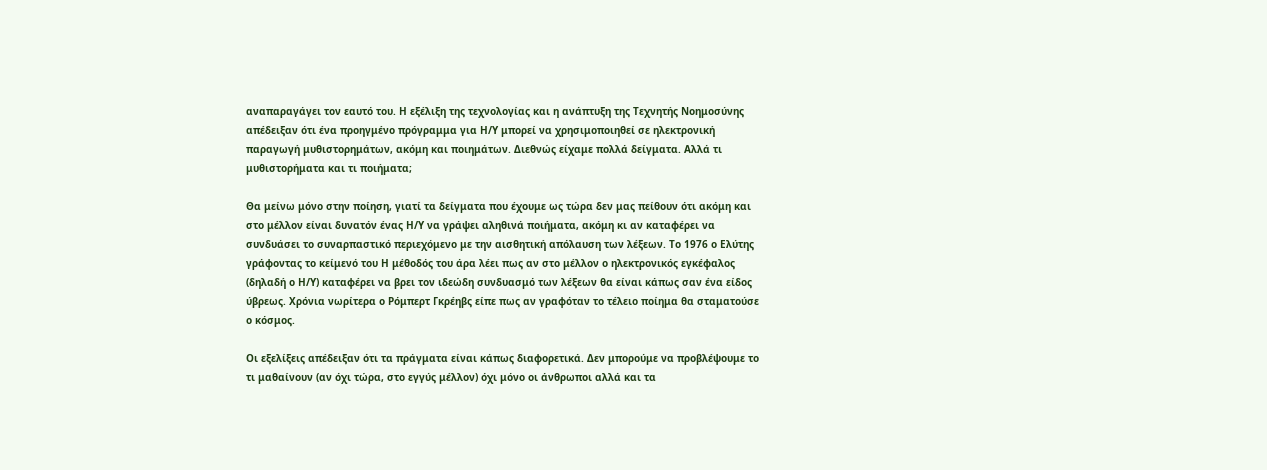αναπαραγάγει τον εαυτό του. Η εξέλιξη της τεχνολογίας και η ανάπτυξη της Τεχνητής Νοημοσύνης απέδειξαν ότι ένα προηγμένο πρόγραμμα για Η/Υ μπορεί να χρησιμοποιηθεί σε ηλεκτρονική παραγωγή μυθιστορημάτων, ακόμη και ποιημάτων. Διεθνώς είχαμε πολλά δείγματα. Αλλά τι μυθιστορήματα και τι ποιήματα;

Θα μείνω μόνο στην ποίηση, γιατί τα δείγματα που έχουμε ως τώρα δεν μας πείθουν ότι ακόμη και στο μέλλον είναι δυνατόν ένας Η/Υ να γράψει αληθινά ποιήματα, ακόμη κι αν καταφέρει να συνδυάσει το συναρπαστικό περιεχόμενο με την αισθητική απόλαυση των λέξεων. Το 1976 ο Ελύτης γράφοντας το κείμενό του Η μέθοδός του άρα λέει πως αν στο μέλλον ο ηλεκτρονικός εγκέφαλος (δηλαδή ο Η/Υ) καταφέρει να βρει τον ιδεώδη συνδυασμό των λέξεων θα είναι κάπως σαν ένα είδος ύβρεως. Χρόνια νωρίτερα ο Ρόμπερτ Γκρέηβς είπε πως αν γραφόταν το τέλειο ποίημα θα σταματούσε ο κόσμος.

Οι εξελίξεις απέδειξαν ότι τα πράγματα είναι κάπως διαφορετικά. Δεν μπορούμε να προβλέψουμε το τι μαθαίνουν (αν όχι τώρα, στο εγγύς μέλλον) όχι μόνο οι άνθρωποι αλλά και τα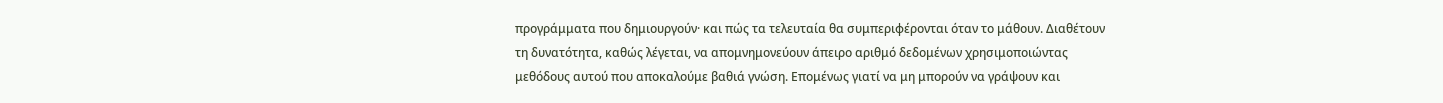προγράμματα που δημιουργούν· και πώς τα τελευταία θα συμπεριφέρονται όταν το μάθουν. Διαθέτουν τη δυνατότητα, καθώς λέγεται, να απομνημονεύουν άπειρο αριθμό δεδομένων χρησιμοποιώντας μεθόδους αυτού που αποκαλούμε βαθιά γνώση. Επομένως γιατί να μη μπορούν να γράψουν και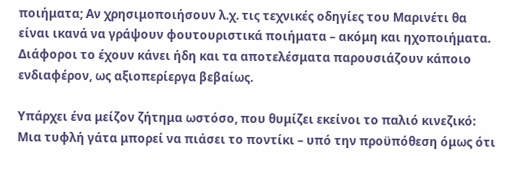ποιήματα; Αν χρησιμοποιήσουν λ.χ. τις τεχνικές οδηγίες του Μαρινέτι θα είναι ικανά να γράψουν φουτουριστικά ποιήματα – ακόμη και ηχοποιήματα. Διάφοροι το έχουν κάνει ήδη και τα αποτελέσματα παρουσιάζουν κάποιο ενδιαφέρον, ως αξιοπερίεργα βεβαίως.

Υπάρχει ένα μείζον ζήτημα ωστόσο, που θυμίζει εκείνοι το παλιό κινεζικό: Μια τυφλή γάτα μπορεί να πιάσει το ποντίκι – υπό την προϋπόθεση όμως ότι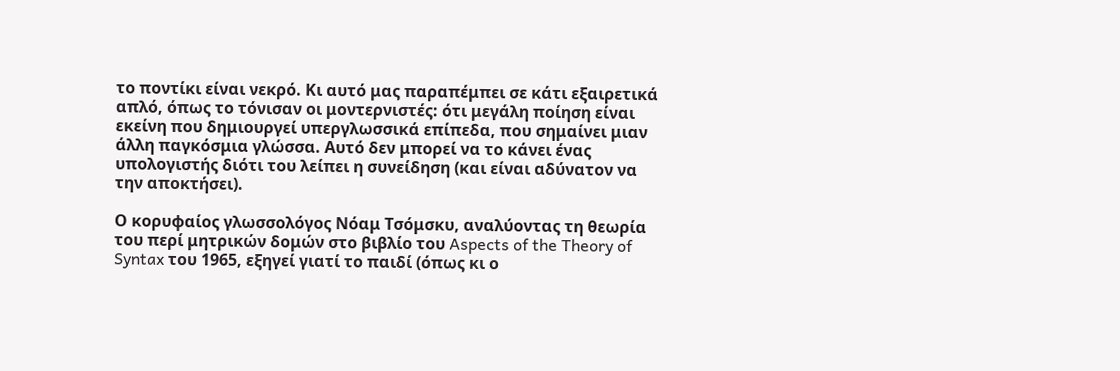το ποντίκι είναι νεκρό. Κι αυτό μας παραπέμπει σε κάτι εξαιρετικά απλό, όπως το τόνισαν οι μοντερνιστές: ότι μεγάλη ποίηση είναι εκείνη που δημιουργεί υπεργλωσσικά επίπεδα, που σημαίνει μιαν άλλη παγκόσμια γλώσσα. Αυτό δεν μπορεί να το κάνει ένας υπολογιστής διότι του λείπει η συνείδηση (και είναι αδύνατον να την αποκτήσει).

Ο κορυφαίος γλωσσολόγος Νόαμ Τσόμσκυ, αναλύοντας τη θεωρία του περί μητρικών δομών στο βιβλίο του Aspects of the Theory of Syntax του 1965, εξηγεί γιατί το παιδί (όπως κι ο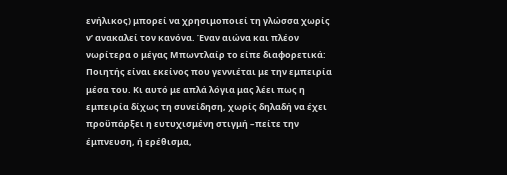ενήλικος) μπορεί να χρησιμοποιεί τη γλώσσα χωρίς ν’ ανακαλεί τον κανόνα. Έναν αιώνα και πλέον νωρίτερα ο μέγας Μπωντλαίρ το είπε διαφορετικά: Ποιητής είναι εκείνος που γεννιέται με την εμπειρία μέσα του. Κι αυτό με απλά λόγια μας λέει πως η εμπειρία δίχως τη συνείδηση, χωρίς δηλαδή να έχει προϋπάρξει η ευτυχισμένη στιγμή –πείτε την έμπνευση, ή ερέθισμα,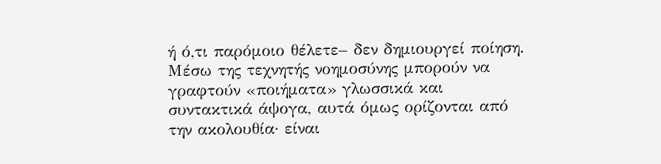ή ό,τι παρόμοιο θέλετε– δεν δημιουργεί ποίηση. Μέσω της τεχνητής νοημοσύνης μπορούν να γραφτούν «ποιήματα» γλωσσικά και συντακτικά άψογα, αυτά όμως ορίζονται από την ακολουθία· είναι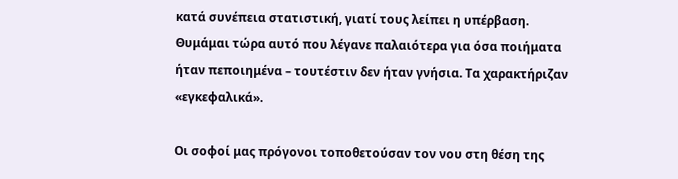κατά συνέπεια στατιστική, γιατί τους λείπει η υπέρβαση. Θυμάμαι τώρα αυτό που λέγανε παλαιότερα για όσα ποιήματα ήταν πεποιημένα – τουτέστιν δεν ήταν γνήσια. Τα χαρακτήριζαν «εγκεφαλικά».

Οι σοφοί μας πρόγονοι τοποθετούσαν τον νου στη θέση της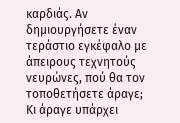καρδιάς. Αν δημιουργήσετε έναν τεράστιο εγκέφαλο με άπειρους τεχνητούς νευρώνες, πού θα τον τοποθετήσετε άραγε; Κι άραγε υπάρχει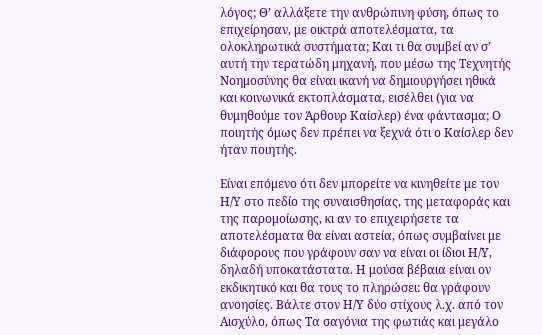λόγος; Θ’ αλλάξετε την ανθρώπινη φύση, όπως το επιχείρησαν, με οικτρά αποτελέσματα, τα ολοκληρωτικά συστήματα; Και τι θα συμβεί αν σ’ αυτή την τερατώδη μηχανή, που μέσω της Τεχνητής Νοημοσύνης θα είναι ικανή να δημιουργήσει ηθικά και κοινωνικά εκτοπλάσματα, εισέλθει (για να θυμηθούμε τον Άρθουρ Καίσλερ) ένα φάντασμα; Ο ποιητής όμως δεν πρέπει να ξεχνά ότι ο Καίσλερ δεν ήταν ποιητής.

Είναι επόμενο ότι δεν μπορείτε να κινηθείτε με τον Η/Υ στο πεδίο της συναισθησίας, της μεταφοράς και της παρομοίωσης, κι αν το επιχειρήσετε τα αποτελέσματα θα είναι αστεία, όπως συμβαίνει με διάφορους που γράφουν σαν να είναι οι ίδιοι Η/Υ, δηλαδή υποκατάστατα. Η μούσα βέβαια είναι ον εκδικητικό και θα τους το πληρώσει: θα γράφουν ανοησίες. Βάλτε στον Η/Υ δύο στίχους λ.χ. από τον Αισχύλο, όπως Τα σαγόνια της φωτιάς και μεγάλο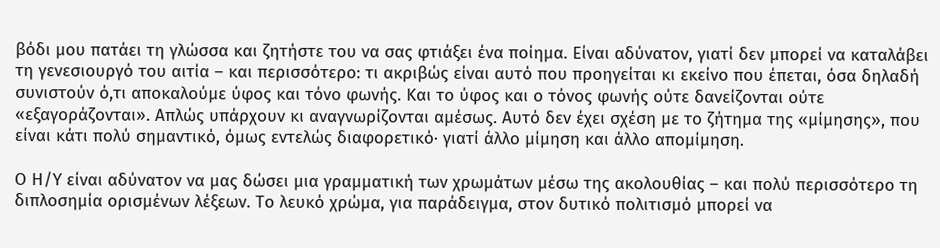βόδι μου πατάει τη γλώσσα και ζητήστε του να σας φτιάξει ένα ποίημα. Είναι αδύνατον, γιατί δεν μπορεί να καταλάβει τη γενεσιουργό του αιτία – και περισσότερο: τι ακριβώς είναι αυτό που προηγείται κι εκείνο που έπεται, όσα δηλαδή συνιστούν ό,τι αποκαλούμε ύφος και τόνο φωνής. Και το ύφος και ο τόνος φωνής ούτε δανείζονται ούτε «εξαγοράζονται». Απλώς υπάρχουν κι αναγνωρίζονται αμέσως. Αυτό δεν έχει σχέση με το ζήτημα της «μίμησης», που είναι κάτι πολύ σημαντικό, όμως εντελώς διαφορετικό· γιατί άλλο μίμηση και άλλο απομίμηση.

Ο Η/Υ είναι αδύνατον να μας δώσει μια γραμματική των χρωμάτων μέσω της ακολουθίας – και πολύ περισσότερο τη διπλοσημία ορισμένων λέξεων. Το λευκό χρώμα, για παράδειγμα, στον δυτικό πολιτισμό μπορεί να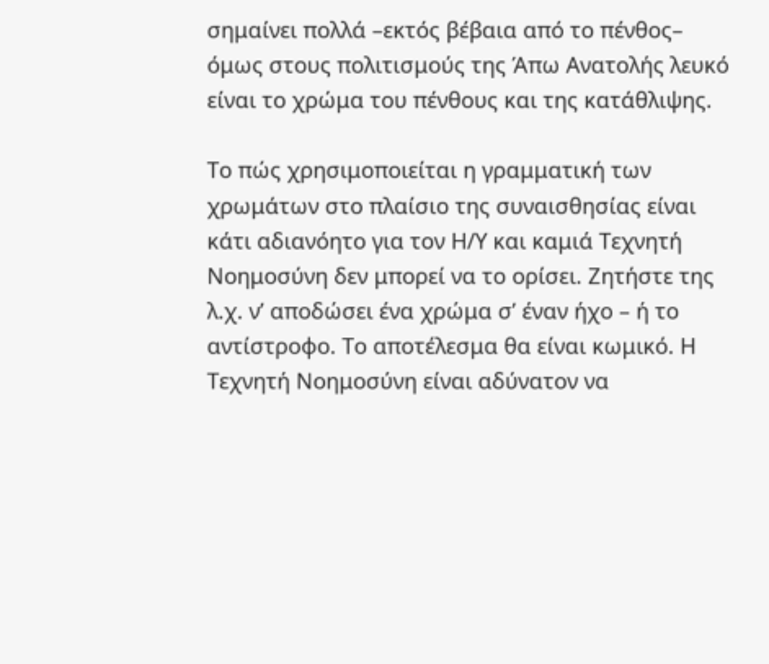σημαίνει πολλά –εκτός βέβαια από το πένθος– όμως στους πολιτισμούς της Άπω Ανατολής λευκό είναι το χρώμα του πένθους και της κατάθλιψης.

Το πώς χρησιμοποιείται η γραμματική των χρωμάτων στο πλαίσιο της συναισθησίας είναι κάτι αδιανόητο για τον Η/Υ και καμιά Τεχνητή Νοημοσύνη δεν μπορεί να το ορίσει. Ζητήστε της λ.χ. ν’ αποδώσει ένα χρώμα σ’ έναν ήχο – ή το αντίστροφο. Το αποτέλεσμα θα είναι κωμικό. Η Τεχνητή Νοημοσύνη είναι αδύνατον να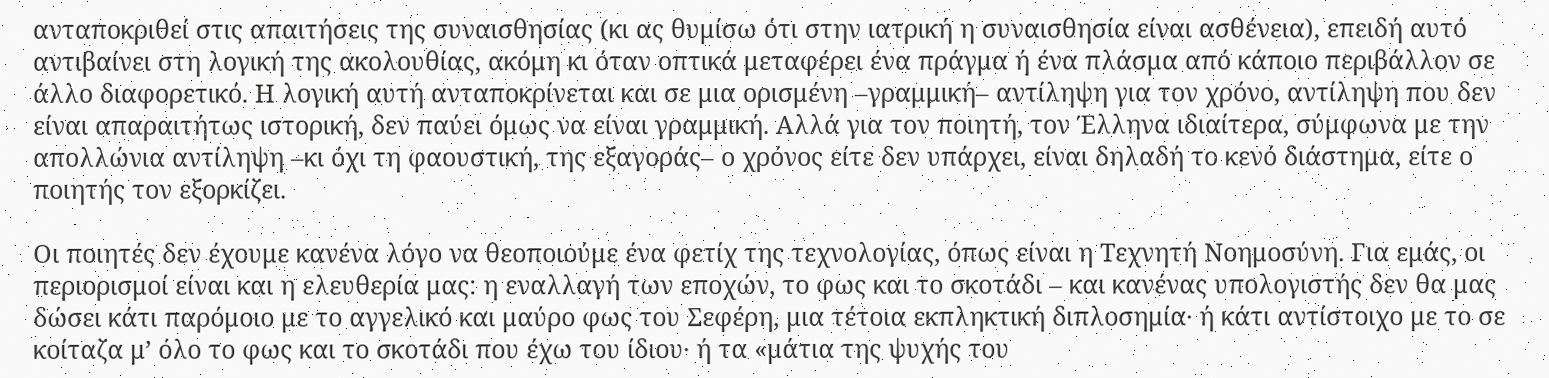ανταποκριθεί στις απαιτήσεις της συναισθησίας (κι ας θυμίσω ότι στην ιατρική η συναισθησία είναι ασθένεια), επειδή αυτό αντιβαίνει στη λογική της ακολουθίας, ακόμη κι όταν οπτικά μεταφέρει ένα πράγμα ή ένα πλάσμα από κάποιο περιβάλλον σε άλλο διαφορετικό. Η λογική αυτή ανταποκρίνεται και σε μια ορισμένη –γραμμική– αντίληψη για τον χρόνο, αντίληψη που δεν είναι απαραιτήτως ιστορική, δεν παύει όμως να είναι γραμμική. Αλλά για τον ποιητή, τον Έλληνα ιδιαίτερα, σύμφωνα με την απολλώνια αντίληψη –κι όχι τη φαουστική, της εξαγοράς– ο χρόνος είτε δεν υπάρχει, είναι δηλαδή το κενό διάστημα, είτε ο ποιητής τον εξορκίζει.

Οι ποιητές δεν έχουμε κανένα λόγο να θεοποιούμε ένα φετίχ της τεχνολογίας, όπως είναι η Τεχνητή Νοημοσύνη. Για εμάς, οι περιορισμοί είναι και η ελευθερία μας: η εναλλαγή των εποχών, το φως και το σκοτάδι – και κανένας υπολογιστής δεν θα μας δώσει κάτι παρόμοιο με το αγγελικό και μαύρο φως του Σεφέρη, μια τέτοια εκπληκτική διπλοσημία· ή κάτι αντίστοιχο με το σε κοίταζα μ’ όλο το φως και το σκοτάδι που έχω του ίδιου· ή τα «μάτια της ψυχής του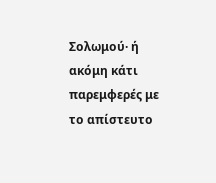Σολωμού· ή ακόμη κάτι παρεμφερές με το απίστευτο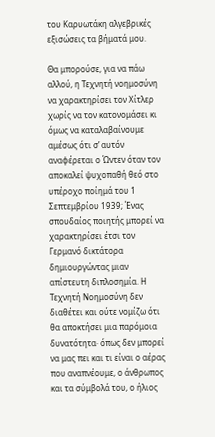του Καρυωτάκη αλγεβρικές εξισώσεις τα βήματά μου.

Θα μπορούσε, για να πάω αλλού, η Τεχνητή νοημοσύνη να χαρακτηρίσει τον Χίτλερ χωρίς να τον κατονομάσει κι όμως να καταλαβαίνουμε αμέσως ότι σ’ αυτόν αναφέρεται ο Ώντεν όταν τον αποκαλεί ψυχοπαθή θεό στο υπέροχο ποίημά του 1 Σεπτεμβρίου 1939; Ένας σπουδαίος ποιητής μπορεί να χαρακτηρίσει έτσι τον Γερμανό δικτάτορα δημιουργώντας μιαν απίστευτη διπλοσημία. Η Τεχνητή Νοημοσύνη δεν διαθέτει και ούτε νομίζω ότι θα αποκτήσει μια παρόμοια δυνατότητα· όπως δεν μπορεί να μας πει και τι είναι ο αέρας που αναπνέουμε, ο άνθρωπος και τα σύμβολά του, ο ήλιος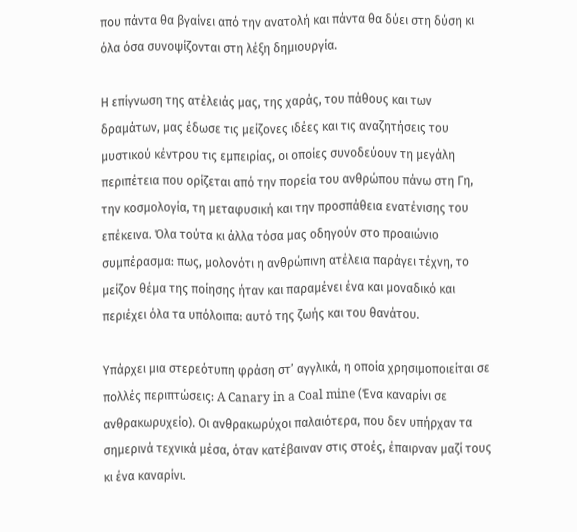που πάντα θα βγαίνει από την ανατολή και πάντα θα δύει στη δύση κι όλα όσα συνοψίζονται στη λέξη δημιουργία.

Η επίγνωση της ατέλειάς μας, της χαράς, του πάθους και των δραμάτων, μας έδωσε τις μείζονες ιδέες και τις αναζητήσεις του μυστικού κέντρου τις εμπειρίας, οι οποίες συνοδεύουν τη μεγάλη περιπέτεια που ορίζεται από την πορεία του ανθρώπου πάνω στη Γη, την κοσμολογία, τη μεταφυσική και την προσπάθεια ενατένισης του επέκεινα. Όλα τούτα κι άλλα τόσα μας οδηγούν στο προαιώνιο συμπέρασμα: πως, μολονότι η ανθρώπινη ατέλεια παράγει τέχνη, το μείζον θέμα της ποίησης ήταν και παραμένει ένα και μοναδικό και περιέχει όλα τα υπόλοιπα: αυτό της ζωής και του θανάτου.

Υπάρχει μια στερεότυπη φράση στ’ αγγλικά, η οποία χρησιμοποιείται σε πολλές περιπτώσεις: A Canary in a Coal mine (Ένα καναρίνι σε ανθρακωρυχείο). Οι ανθρακωρύχοι παλαιότερα, που δεν υπήρχαν τα σημερινά τεχνικά μέσα, όταν κατέβαιναν στις στοές, έπαιρναν μαζί τους κι ένα καναρίνι.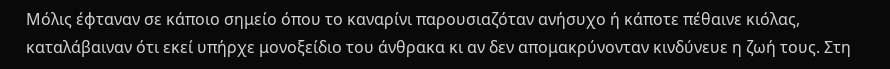Μόλις έφταναν σε κάποιο σημείο όπου το καναρίνι παρουσιαζόταν ανήσυχο ή κάποτε πέθαινε κιόλας, καταλάβαιναν ότι εκεί υπήρχε μονοξείδιο του άνθρακα κι αν δεν απομακρύνονταν κινδύνευε η ζωή τους. Στη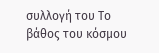συλλογή του Το βάθος του κόσμου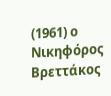(1961) ο Νικηφόρος Βρεττάκος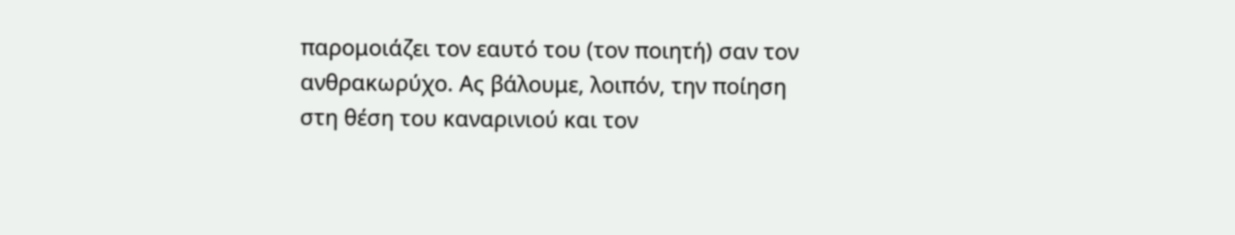παρομοιάζει τον εαυτό του (τον ποιητή) σαν τον ανθρακωρύχο. Ας βάλουμε, λοιπόν, την ποίηση στη θέση του καναρινιού και τον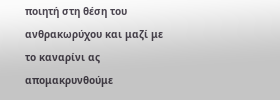ποιητή στη θέση του ανθρακωρύχου και μαζί με το καναρίνι ας απομακρυνθούμε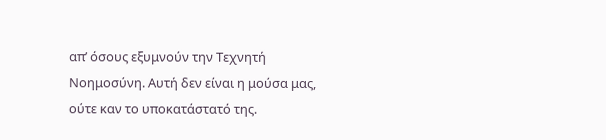απ’ όσους εξυμνούν την Τεχνητή Νοημοσύνη. Αυτή δεν είναι η μούσα μας, ούτε καν το υποκατάστατό της.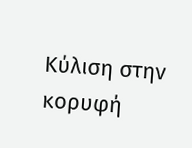Κύλιση στην κορυφή